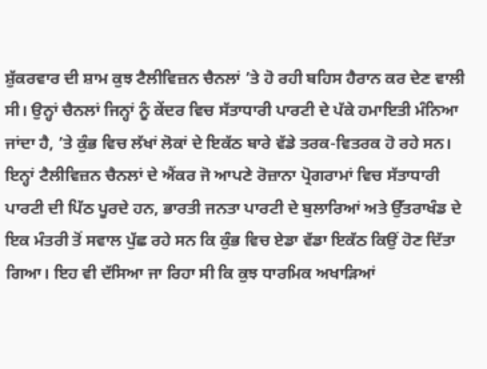ਸ਼ੁੱਕਰਵਾਰ ਦੀ ਸ਼ਾਮ ਕੁਝ ਟੈਲੀਵਿਜ਼ਨ ਚੈਨਲਾਂ ’ਤੇ ਹੋ ਰਹੀ ਬਹਿਸ ਹੈਰਾਨ ਕਰ ਦੇਣ ਵਾਲੀ ਸੀ। ਉਨ੍ਹਾਂ ਚੈਨਲਾਂ ਜਿਨ੍ਹਾਂ ਨੂੰ ਕੇਂਦਰ ਵਿਚ ਸੱਤਾਧਾਰੀ ਪਾਰਟੀ ਦੇ ਪੱਕੇ ਹਮਾਇਤੀ ਮੰਨਿਆ ਜਾਂਦਾ ਹੈ, ’ਤੇ ਕੁੰਭ ਵਿਚ ਲੱਖਾਂ ਲੋਕਾਂ ਦੇ ਇਕੱਠ ਬਾਰੇ ਵੱਡੇ ਤਰਕ-ਵਿਤਰਕ ਹੋ ਰਹੇ ਸਨ। ਇਨ੍ਹਾਂ ਟੈਲੀਵਿਜ਼ਨ ਚੈਨਲਾਂ ਦੇ ਐਂਕਰ ਜੋ ਆਪਣੇ ਰੋਜ਼ਾਨਾ ਪ੍ਰੋਗਰਾਮਾਂ ਵਿਚ ਸੱਤਾਧਾਰੀ ਪਾਰਟੀ ਦੀ ਪਿੱਠ ਪੂਰਦੇ ਹਨ, ਭਾਰਤੀ ਜਨਤਾ ਪਾਰਟੀ ਦੇ ਬੁਲਾਰਿਆਂ ਅਤੇ ਉੱਤਰਾਖੰਡ ਦੇ ਇਕ ਮੰਤਰੀ ਤੋਂ ਸਵਾਲ ਪੁੱਛ ਰਹੇ ਸਨ ਕਿ ਕੁੰਭ ਵਿਚ ਏਡਾ ਵੱਡਾ ਇਕੱਠ ਕਿਉਂ ਹੋਣ ਦਿੱਤਾ ਗਿਆ। ਇਹ ਵੀ ਦੱਸਿਆ ਜਾ ਰਿਹਾ ਸੀ ਕਿ ਕੁਝ ਧਾਰਮਿਕ ਅਖਾੜਿਆਂ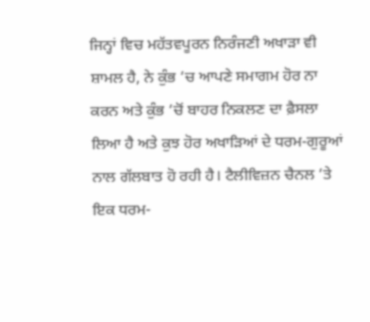ਜਿਨ੍ਹਾਂ ਵਿਚ ਮਹੱਤਵਪੂਰਨ ਨਿਰੰਜਣੀ ਅਖਾੜਾ ਵੀ ਸ਼ਾਮਲ ਹੈ, ਨੇ ਕੁੰਭ ’ਚ ਆਪਣੇ ਸਮਾਗਮ ਹੋਰ ਨਾ ਕਰਨ ਅਤੇ ਕੁੰਭ ’ਚੋਂ ਬਾਹਰ ਨਿਕਲਣ ਦਾ ਫ਼ੈਸਲਾ ਲਿਆ ਹੈ ਅਤੇ ਕੁਝ ਹੋਰ ਅਖਾੜਿਆਂ ਦੇ ਧਰਮ-ਗੁਰੂਆਂ ਨਾਲ ਗੱਲਬਾਤ ਹੋ ਰਹੀ ਹੈ। ਟੈਲੀਵਿਜ਼ਨ ਚੈਨਲ ’ਤੇ ਇਕ ਧਰਮ-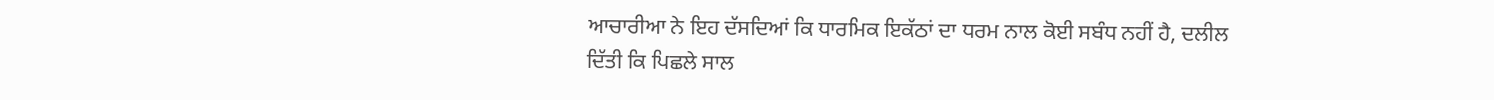ਆਚਾਰੀਆ ਨੇ ਇਹ ਦੱਸਦਿਆਂ ਕਿ ਧਾਰਮਿਕ ਇਕੱਠਾਂ ਦਾ ਧਰਮ ਨਾਲ ਕੋਈ ਸਬੰਧ ਨਹੀਂ ਹੈ, ਦਲੀਲ ਦਿੱਤੀ ਕਿ ਪਿਛਲੇ ਸਾਲ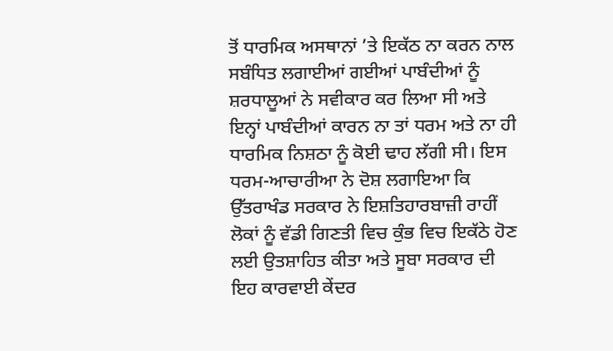ਤੋਂ ਧਾਰਮਿਕ ਅਸਥਾਨਾਂ ’ਤੇ ਇਕੱਠ ਨਾ ਕਰਨ ਨਾਲ ਸਬੰਧਿਤ ਲਗਾਈਆਂ ਗਈਆਂ ਪਾਬੰਦੀਆਂ ਨੂੰ ਸ਼ਰਧਾਲੂਆਂ ਨੇ ਸਵੀਕਾਰ ਕਰ ਲਿਆ ਸੀ ਅਤੇ ਇਨ੍ਹਾਂ ਪਾਬੰਦੀਆਂ ਕਾਰਨ ਨਾ ਤਾਂ ਧਰਮ ਅਤੇ ਨਾ ਹੀ ਧਾਰਮਿਕ ਨਿਸ਼ਠਾ ਨੂੰ ਕੋਈ ਢਾਹ ਲੱਗੀ ਸੀ। ਇਸ ਧਰਮ-ਆਚਾਰੀਆ ਨੇ ਦੋਸ਼ ਲਗਾਇਆ ਕਿ ਉੱਤਰਾਖੰਡ ਸਰਕਾਰ ਨੇ ਇਸ਼ਤਿਹਾਰਬਾਜ਼ੀ ਰਾਹੀਂ ਲੋਕਾਂ ਨੂੰ ਵੱਡੀ ਗਿਣਤੀ ਵਿਚ ਕੁੰਭ ਵਿਚ ਇਕੱਠੇ ਹੋਣ ਲਈ ਉਤਸ਼ਾਹਿਤ ਕੀਤਾ ਅਤੇ ਸੂਬਾ ਸਰਕਾਰ ਦੀ ਇਹ ਕਾਰਵਾਈ ਕੇਂਦਰ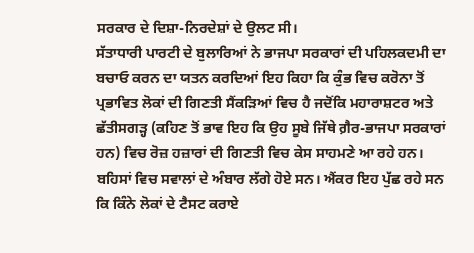ਸਰਕਾਰ ਦੇ ਦਿਸ਼ਾ-ਨਿਰਦੇਸ਼ਾਂ ਦੇ ਉਲਟ ਸੀ।
ਸੱਤਾਧਾਰੀ ਪਾਰਟੀ ਦੇ ਬੁਲਾਰਿਆਂ ਨੇ ਭਾਜਪਾ ਸਰਕਾਰਾਂ ਦੀ ਪਹਿਲਕਦਮੀ ਦਾ ਬਚਾਓ ਕਰਨ ਦਾ ਯਤਨ ਕਰਦਿਆਂ ਇਹ ਕਿਹਾ ਕਿ ਕੁੰਭ ਵਿਚ ਕਰੋਨਾ ਤੋਂ ਪ੍ਰਭਾਵਿਤ ਲੋਕਾਂ ਦੀ ਗਿਣਤੀ ਸੈਂਕੜਿਆਂ ਵਿਚ ਹੈ ਜਦੋਂਕਿ ਮਹਾਰਾਸ਼ਟਰ ਅਤੇ ਛੱਤੀਸਗੜ੍ਹ (ਕਹਿਣ ਤੋਂ ਭਾਵ ਇਹ ਕਿ ਉਹ ਸੂਬੇ ਜਿੱਥੇ ਗ਼ੈਰ-ਭਾਜਪਾ ਸਰਕਾਰਾਂ ਹਨ) ਵਿਚ ਰੋਜ਼ ਹਜ਼ਾਰਾਂ ਦੀ ਗਿਣਤੀ ਵਿਚ ਕੇਸ ਸਾਹਮਣੇ ਆ ਰਹੇ ਹਨ। ਬਹਿਸਾਂ ਵਿਚ ਸਵਾਲਾਂ ਦੇ ਅੰਬਾਰ ਲੱਗੇ ਹੋਏ ਸਨ। ਐਂਕਰ ਇਹ ਪੁੱਛ ਰਹੇ ਸਨ ਕਿ ਕਿੰਨੇ ਲੋਕਾਂ ਦੇ ਟੈਸਟ ਕਰਾਏ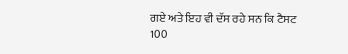ਗਏ ਅਤੇ ਇਹ ਵੀ ਦੱਸ ਰਹੇ ਸਨ ਕਿ ਟੈਸਟ 100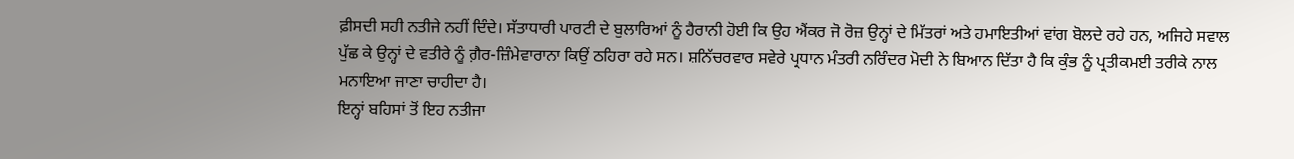ਫ਼ੀਸਦੀ ਸਹੀ ਨਤੀਜੇ ਨਹੀਂ ਦਿੰਦੇ। ਸੱਤਾਧਾਰੀ ਪਾਰਟੀ ਦੇ ਬੁਲਾਰਿਆਂ ਨੂੰ ਹੈਰਾਨੀ ਹੋਈ ਕਿ ਉਹ ਐਂਕਰ ਜੋ ਰੋਜ਼ ਉਨ੍ਹਾਂ ਦੇ ਮਿੱਤਰਾਂ ਅਤੇ ਹਮਾਇਤੀਆਂ ਵਾਂਗ ਬੋਲਦੇ ਰਹੇ ਹਨ, ਅਜਿਹੇ ਸਵਾਲ ਪੁੱਛ ਕੇ ਉਨ੍ਹਾਂ ਦੇ ਵਤੀਰੇ ਨੂੰ ਗ਼ੈਰ-ਜ਼ਿੰਮੇਵਾਰਾਨਾ ਕਿਉਂ ਠਹਿਰਾ ਰਹੇ ਸਨ। ਸ਼ਨਿੱਚਰਵਾਰ ਸਵੇਰੇ ਪ੍ਰਧਾਨ ਮੰਤਰੀ ਨਰਿੰਦਰ ਮੋਦੀ ਨੇ ਬਿਆਨ ਦਿੱਤਾ ਹੈ ਕਿ ਕੁੰਭ ਨੂੰ ਪ੍ਰਤੀਕਮਈ ਤਰੀਕੇ ਨਾਲ ਮਨਾਇਆ ਜਾਣਾ ਚਾਹੀਦਾ ਹੈ।
ਇਨ੍ਹਾਂ ਬਹਿਸਾਂ ਤੋਂ ਇਹ ਨਤੀਜਾ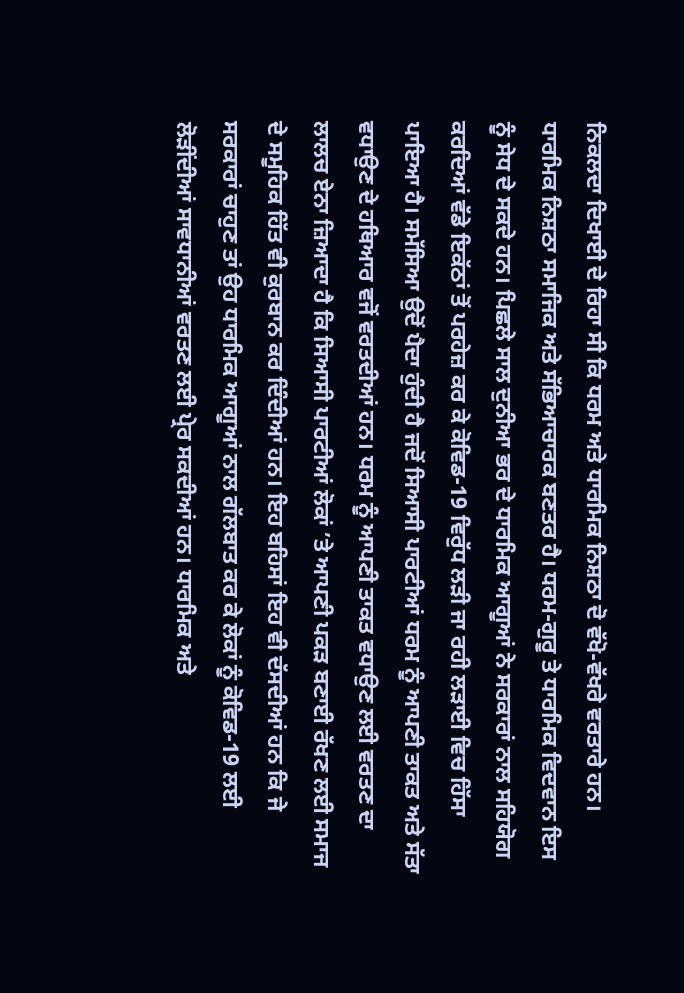ਨਿਕਲਦਾ ਦਿਖਾਈ ਦੇ ਰਿਹਾ ਸੀ ਕਿ ਧਰਮ ਅਤੇ ਧਾਰਮਿਕ ਨਿਸ਼ਠਾ ਦੋ ਵੱਖੋ-ਵੱਖਰੇ ਵਰਤਾਰੇ ਹਨ। ਧਾਰਮਿਕ ਨਿਸ਼ਠਾ ਸਮਾਜਿਕ ਅਤੇ ਸੱਭਿਆਚਾਰਕ ਬਣਤਰ ਹੈ। ਧਰਮ-ਗੁਰੂ ਤੇ ਧਾਰਮਿਕ ਵਿਦਵਾਨ ਇਸ ਨੂੰ ਸੇਧ ਦੇ ਸਕਦੇ ਹਨ। ਪਿਛਲੇ ਸਾਲ ਦੁਨੀਆ ਭਰ ਦੇ ਧਾਰਮਿਕ ਆਗੂਆਂ ਨੇ ਸਰਕਾਰਾਂ ਨਾਲ ਸਹਿਯੋਗ ਕਰਦਿਆਂ ਵੱਡੇ ਇਕੱਠਾਂ ਤੋਂ ਪਰਹੇਜ਼ ਕਰ ਕੇ ਕੋਵਿਡ-19 ਵਿਰੁੱਧ ਲੜੀ ਜਾ ਰਹੀ ਲੜਾਈ ਵਿਚ ਹਿੱਸਾ ਪਾਇਆ ਹੈ। ਸਮੱਸਿਆ ਉਦੋਂ ਪੈਦਾ ਹੁੰਦੀ ਹੈ ਜਦੋਂ ਸਿਆਸੀ ਪਾਰਟੀਆਂ ਧਰਮ ਨੂੰ ਆਪਣੀ ਤਾਕਤ ਅਤੇ ਸੱਤਾ ਵਧਾਉਣ ਦੇ ਹਥਿਆਰ ਵਜੋਂ ਵਰਤਦੀਆਂ ਹਨ। ਧਰਮ ਨੂੰ ਆਪਣੀ ਤਾਕਤ ਵਧਾਉਣ ਲਈ ਵਰਤਣ ਦਾ ਲਾਲਚ ਏਨਾ ਜ਼ਿਆਦਾ ਹੈ ਕਿ ਸਿਆਸੀ ਪਾਰਟੀਆਂ ਲੋਕਾਂ ’ਤੇ ਆਪਣੀ ਪਕੜ ਬਣਾਈ ਰੱਖਣ ਲਈ ਸਮਾਜ ਦੇ ਸਮੂਹਿਕ ਹਿੱਤ ਵੀ ਕੁਰਬਾਨ ਕਰ ਦਿੰਦੀਆਂ ਹਨ। ਇਹ ਬਹਿਸਾਂ ਇਹ ਵੀ ਦੱਸਦੀਆਂ ਹਨ ਕਿ ਜੇ ਸਰਕਾਰਾਂ ਚਾਹੁਣ ਤਾਂ ਉਹ ਧਾਰਮਿਕ ਆਗੂਆਂ ਨਾਲ ਗੱਲਬਾਤ ਕਰ ਕੇ ਲੋਕਾਂ ਨੂੰ ਕੋਵਿਡ-19 ਲਈ ਲੋੜੀਂਦੀਆਂ ਸਾਵਧਾਨੀਆਂ ਵਰਤਣ ਲਈ ਪ੍ਰੇਰ ਸਕਦੀਆਂ ਹਨ। ਧਾਰਮਿਕ ਅਤੇ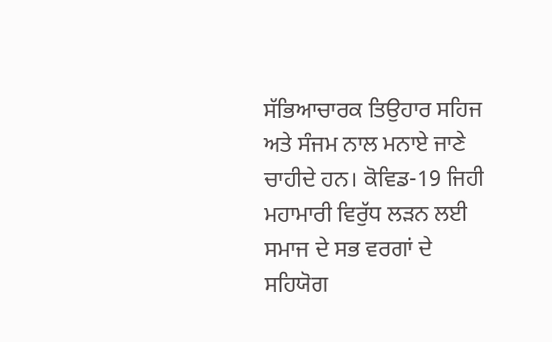ਸੱਭਿਆਚਾਰਕ ਤਿਉਹਾਰ ਸਹਿਜ ਅਤੇ ਸੰਜਮ ਨਾਲ ਮਨਾਏ ਜਾਣੇ ਚਾਹੀਦੇ ਹਨ। ਕੋਵਿਡ-19 ਜਿਹੀ ਮਹਾਮਾਰੀ ਵਿਰੁੱਧ ਲੜਨ ਲਈ ਸਮਾਜ ਦੇ ਸਭ ਵਰਗਾਂ ਦੇ ਸਹਿਯੋਗ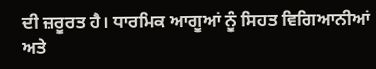ਦੀ ਜ਼ਰੂਰਤ ਹੈ। ਧਾਰਮਿਕ ਆਗੂਆਂ ਨੂੰ ਸਿਹਤ ਵਿਗਿਆਨੀਆਂ ਅਤੇ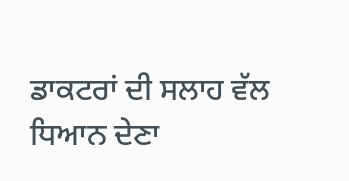ਡਾਕਟਰਾਂ ਦੀ ਸਲਾਹ ਵੱਲ ਧਿਆਨ ਦੇਣਾ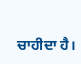ਚਾਹੀਦਾ ਹੈ।